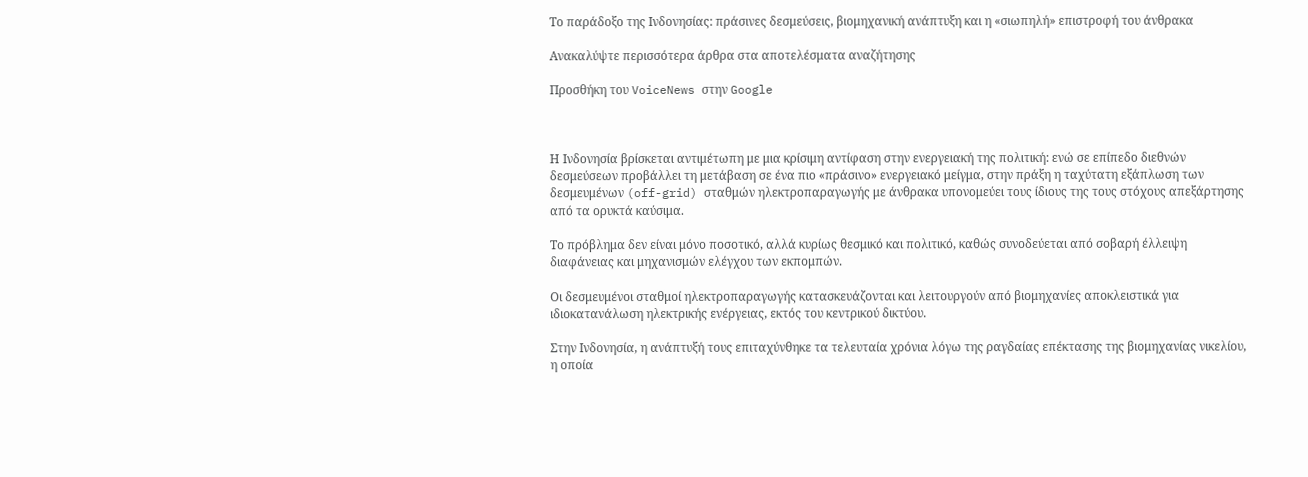Το παράδοξο της Ινδονησίας: πράσινες δεσμεύσεις, βιομηχανική ανάπτυξη και η «σιωπηλή» επιστροφή του άνθρακα

Ανακαλύψτε περισσότερα άρθρα στα αποτελέσματα αναζήτησης

Προσθήκη του VoiceNews στην Google



Η Ινδονησία βρίσκεται αντιμέτωπη με μια κρίσιμη αντίφαση στην ενεργειακή της πολιτική: ενώ σε επίπεδο διεθνών δεσμεύσεων προβάλλει τη μετάβαση σε ένα πιο «πράσινο» ενεργειακό μείγμα, στην πράξη η ταχύτατη εξάπλωση των δεσμευμένων (off-grid) σταθμών ηλεκτροπαραγωγής με άνθρακα υπονομεύει τους ίδιους της τους στόχους απεξάρτησης από τα ορυκτά καύσιμα.

Το πρόβλημα δεν είναι μόνο ποσοτικό, αλλά κυρίως θεσμικό και πολιτικό, καθώς συνοδεύεται από σοβαρή έλλειψη διαφάνειας και μηχανισμών ελέγχου των εκπομπών.

Οι δεσμευμένοι σταθμοί ηλεκτροπαραγωγής κατασκευάζονται και λειτουργούν από βιομηχανίες αποκλειστικά για ιδιοκατανάλωση ηλεκτρικής ενέργειας, εκτός του κεντρικού δικτύου.

Στην Ινδονησία, η ανάπτυξή τους επιταχύνθηκε τα τελευταία χρόνια λόγω της ραγδαίας επέκτασης της βιομηχανίας νικελίου, η οποία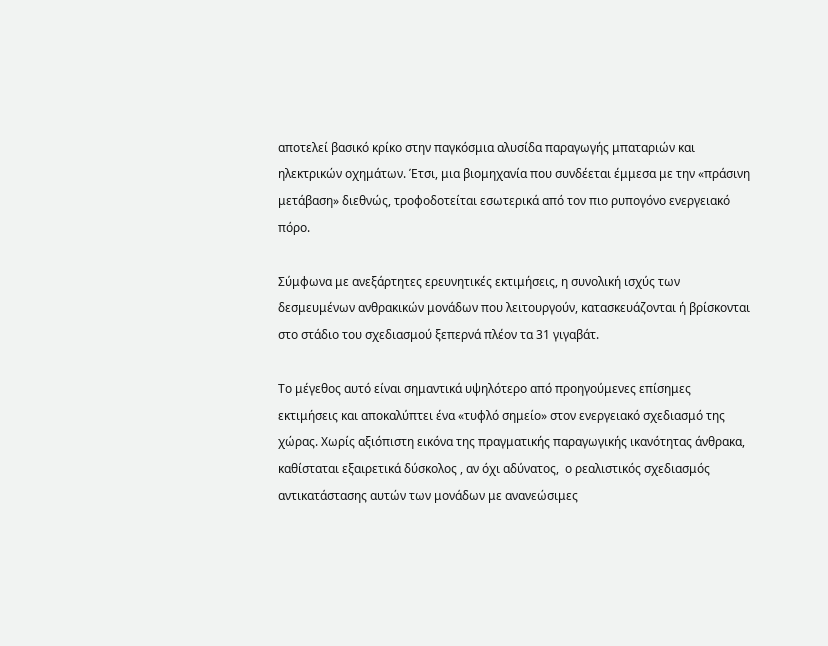αποτελεί βασικό κρίκο στην παγκόσμια αλυσίδα παραγωγής μπαταριών και ηλεκτρικών οχημάτων. Έτσι, μια βιομηχανία που συνδέεται έμμεσα με την «πράσινη μετάβαση» διεθνώς, τροφοδοτείται εσωτερικά από τον πιο ρυπογόνο ενεργειακό πόρο.

Σύμφωνα με ανεξάρτητες ερευνητικές εκτιμήσεις, η συνολική ισχύς των δεσμευμένων ανθρακικών μονάδων που λειτουργούν, κατασκευάζονται ή βρίσκονται στο στάδιο του σχεδιασμού ξεπερνά πλέον τα 31 γιγαβάτ.

Το μέγεθος αυτό είναι σημαντικά υψηλότερο από προηγούμενες επίσημες εκτιμήσεις και αποκαλύπτει ένα «τυφλό σημείο» στον ενεργειακό σχεδιασμό της χώρας. Χωρίς αξιόπιστη εικόνα της πραγματικής παραγωγικής ικανότητας άνθρακα, καθίσταται εξαιρετικά δύσκολος , αν όχι αδύνατος,  ο ρεαλιστικός σχεδιασμός αντικατάστασης αυτών των μονάδων με ανανεώσιμες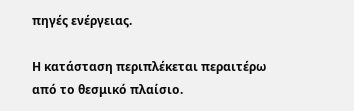πηγές ενέργειας.

Η κατάσταση περιπλέκεται περαιτέρω από το θεσμικό πλαίσιο.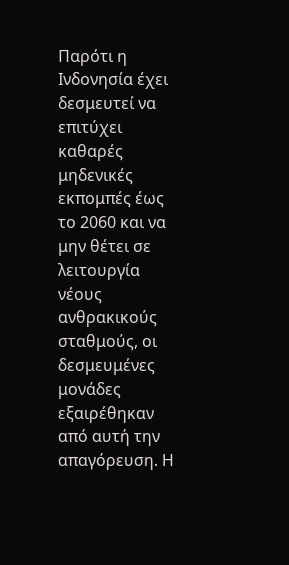Παρότι η Ινδονησία έχει δεσμευτεί να επιτύχει καθαρές μηδενικές εκπομπές έως το 2060 και να μην θέτει σε λειτουργία νέους ανθρακικούς σταθμούς, οι δεσμευμένες μονάδες εξαιρέθηκαν από αυτή την απαγόρευση. Η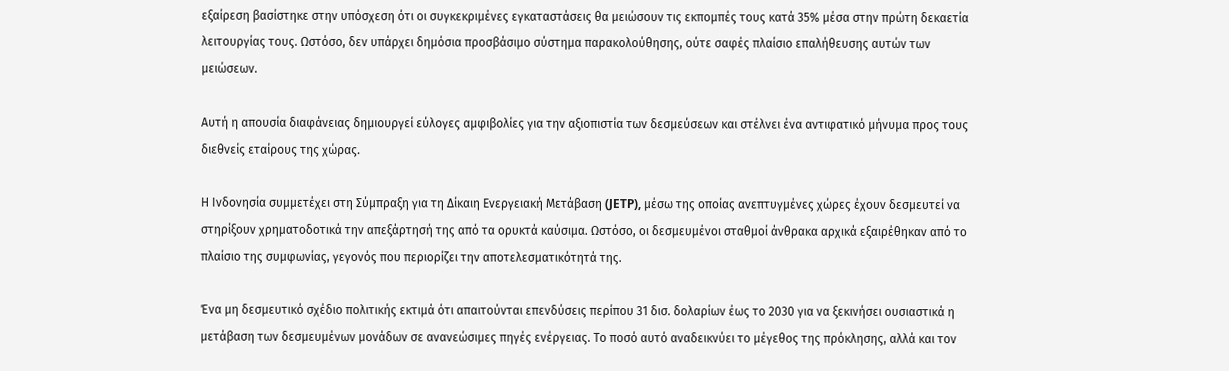εξαίρεση βασίστηκε στην υπόσχεση ότι οι συγκεκριμένες εγκαταστάσεις θα μειώσουν τις εκπομπές τους κατά 35% μέσα στην πρώτη δεκαετία λειτουργίας τους. Ωστόσο, δεν υπάρχει δημόσια προσβάσιμο σύστημα παρακολούθησης, ούτε σαφές πλαίσιο επαλήθευσης αυτών των μειώσεων.

Αυτή η απουσία διαφάνειας δημιουργεί εύλογες αμφιβολίες για την αξιοπιστία των δεσμεύσεων και στέλνει ένα αντιφατικό μήνυμα προς τους διεθνείς εταίρους της χώρας.

Η Ινδονησία συμμετέχει στη Σύμπραξη για τη Δίκαιη Ενεργειακή Μετάβαση (JETP), μέσω της οποίας ανεπτυγμένες χώρες έχουν δεσμευτεί να στηρίξουν χρηματοδοτικά την απεξάρτησή της από τα ορυκτά καύσιμα. Ωστόσο, οι δεσμευμένοι σταθμοί άνθρακα αρχικά εξαιρέθηκαν από το πλαίσιο της συμφωνίας, γεγονός που περιορίζει την αποτελεσματικότητά της.

Ένα μη δεσμευτικό σχέδιο πολιτικής εκτιμά ότι απαιτούνται επενδύσεις περίπου 31 δισ. δολαρίων έως το 2030 για να ξεκινήσει ουσιαστικά η μετάβαση των δεσμευμένων μονάδων σε ανανεώσιμες πηγές ενέργειας. Το ποσό αυτό αναδεικνύει το μέγεθος της πρόκλησης, αλλά και τον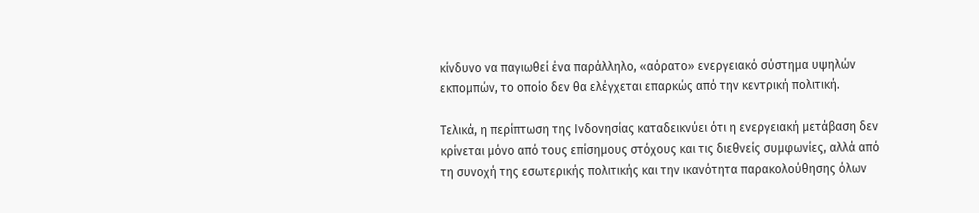κίνδυνο να παγιωθεί ένα παράλληλο, «αόρατο» ενεργειακό σύστημα υψηλών εκπομπών, το οποίο δεν θα ελέγχεται επαρκώς από την κεντρική πολιτική.

Τελικά, η περίπτωση της Ινδονησίας καταδεικνύει ότι η ενεργειακή μετάβαση δεν κρίνεται μόνο από τους επίσημους στόχους και τις διεθνείς συμφωνίες, αλλά από τη συνοχή της εσωτερικής πολιτικής και την ικανότητα παρακολούθησης όλων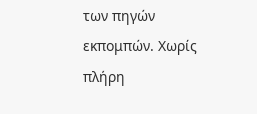των πηγών εκπομπών. Χωρίς πλήρη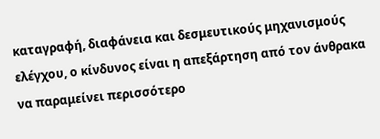καταγραφή, διαφάνεια και δεσμευτικούς μηχανισμούς ελέγχου, ο κίνδυνος είναι η απεξάρτηση από τον άνθρακα να παραμείνει περισσότερο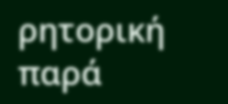ρητορική παρά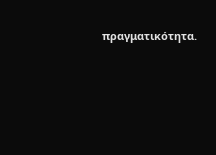πραγματικότητα.